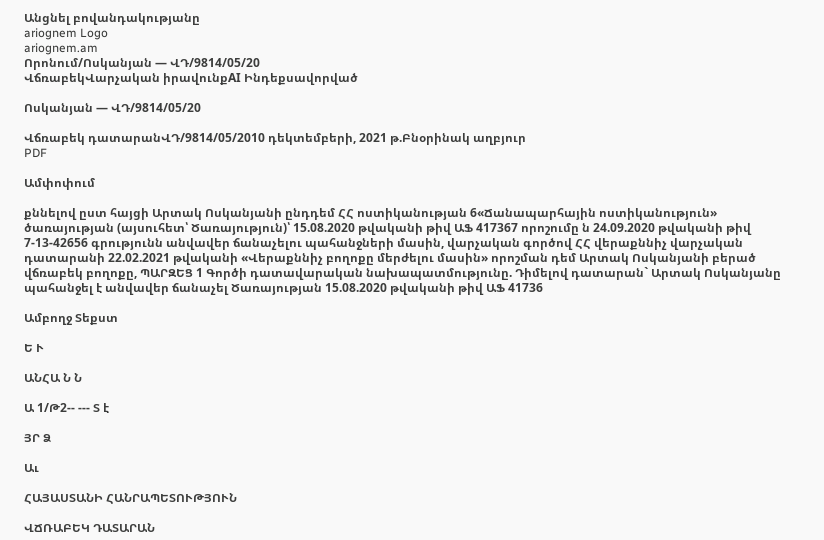Անցնել բովանդակությանը
ariognem Logo
ariognem.am
Որոնում/Ոսկանյան — ՎԴ/9814/05/20
ՎճռաբեկՎարչական իրավունքAI Ինդեքսավորված

Ոսկանյան — ՎԴ/9814/05/20

Վճռաբեկ դատարանՎԴ/9814/05/2010 դեկտեմբերի, 2021 թ.Բնօրինակ աղբյուր
PDF

Ամփոփում

քննելով ըստ հայցի Արտակ Ոսկանյանի ընդդեմ ՀՀ ոստիկանության 6«Ճանապարհային ոստիկանություն» ծառայության (այսուհետ՝ Ծառայություն)՝ 15.08.2020 թվականի թիվ ԱՖ 417367 որոշումը ն 24.09.2020 թվականի թիվ 7-13-42656 գրությունն անվավեր ճանաչելու պահանջների մասին, վարչական գործով ՀՀ վերաքննիչ վարչական դատարանի 22.02.2021 թվականի «Վերաքննիչ բողոքը մերժելու մասին» որոշման դեմ Արտակ Ոսկանյանի բերած վճռաբեկ բողոքը, ՊԱՐԶԵՑ 1 Գործի դատավարական նախապատմությունը. Դիմելով դատարան` Արտակ Ոսկանյանը պահանջել է անվավեր ճանաչել Ծառայության 15.08.2020 թվականի թիվ ԱՖ 41736

Ամբողջ Տեքստ

Ե Ւ

ԱՆՀԱ Ն Ն

Ա 1/Թ2-- --- Տ է

ՅՐ Ձ

Աւ

ՀԱՅԱՍՏԱՆԻ ՀԱՆՐԱՊԵՏՈՒԹՅՈՒՆ

ՎՃՌԱԲԵԿ ԴԱՏԱՐԱՆ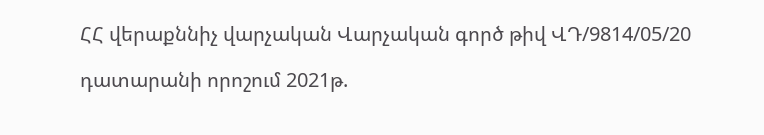ՀՀ վերաքննիչ վարչական Վարչական գործ թիվ ՎԴ/9814/05/20

դատարանի որոշում 2021թ.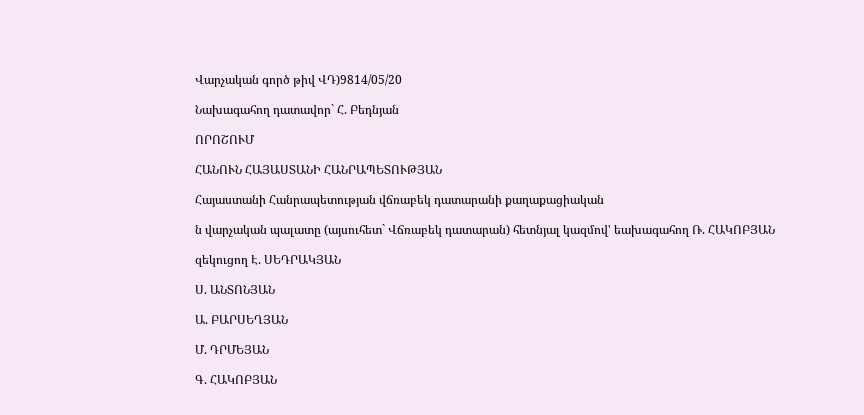Վարչական գործ թիվ ՎԴ)9814/05/20

Նախագահող դատավոր` Հ. Բեդնյան

ՈՐՈՇՈՒՄ

ՀԱՆՈՒՆ ՀԱՅԱՍՏԱՆԻ ՀԱՆՐԱՊԵՏՈՒԹՅԱՆ

Հայաստանի Հանրապետության վճռաբեկ դատարանի քաղաքացիական

ն վարչական պալատը (այսուհետ` Վճռաբեկ դատարան) հետնյալ կազմով' եախագահող Ռ. ՀԱԿՈԲՅԱՆ

զեկուցող Է. ՍԵԴՐԱԿՅԱՆ

Ս. ԱՆՏՈՆՅԱՆ

Ա. ԲԱՐՍԵՂՅԱՆ

Մ. ԴՐՄԵՅԱՆ

Գ. ՀԱԿՈԲՅԱՆ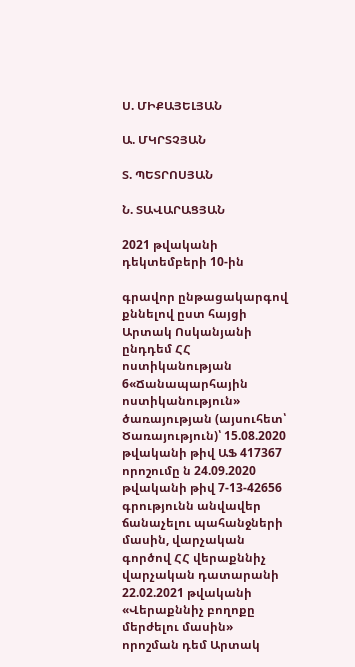Ս. ՄԻՔԱՅԵԼՅԱՆ

Ա. ՄԿՐՏՉՅԱՆ

Տ. ՊԵՏՐՈՍՅԱՆ

Ն. ՏԱՎԱՐԱՑՅԱՆ

2021 թվականի դեկտեմբերի 10-ին

գրավոր ընթացակարգով քննելով ըստ հայցի Արտակ Ոսկանյանի ընդդեմ ՀՀ ոստիկանության 6«Ճանապարհային ոստիկանություն» ծառայության (այսուհետ՝ Ծառայություն)՝ 15.08.2020 թվականի թիվ ԱՖ 417367 որոշումը ն 24.09.2020 թվականի թիվ 7-13-42656 գրությունն անվավեր ճանաչելու պահանջների մասին, վարչական գործով ՀՀ վերաքննիչ վարչական դատարանի 22.02.2021 թվականի «Վերաքննիչ բողոքը մերժելու մասին» որոշման դեմ Արտակ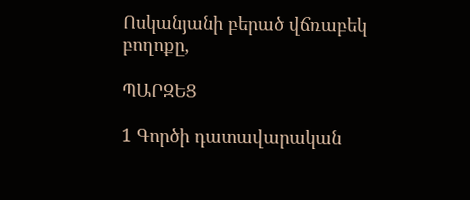Ոսկանյանի բերած վճռաբեկ բողոքը,

ՊԱՐԶԵՑ

1 Գործի դատավարական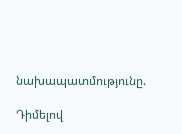նախապատմությունը.

Դիմելով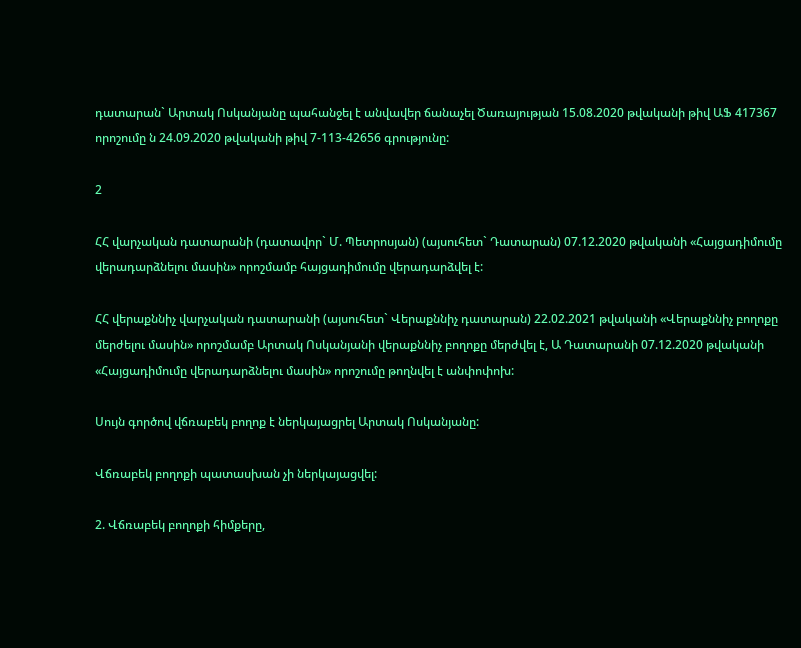դատարան` Արտակ Ոսկանյանը պահանջել է անվավեր ճանաչել Ծառայության 15.08.2020 թվականի թիվ ԱՖ 417367 որոշումը ն 24.09.2020 թվականի թիվ 7-113-42656 գրությունը:

2

ՀՀ վարչական դատարանի (դատավոր` Մ. Պետրոսյան) (այսուհետ` Դատարան) 07.12.2020 թվականի «Հայցադիմումը վերադարձնելու մասին» որոշմամբ հայցադիմումը վերադարձվել է:

ՀՀ վերաքննիչ վարչական դատարանի (այսուհետ` Վերաքննիչ դատարան) 22.02.2021 թվականի «Վերաքննիչ բողոքը մերժելու մասին» որոշմամբ Արտակ Ոսկանյանի վերաքննիչ բողոքը մերժվել է, Ա Դատարանի 07.12.2020 թվականի «Հայցադիմումը վերադարձնելու մասին» որոշումը թողնվել է անփոփոխ:

Սույն գործով վճռաբեկ բողոք է ներկայացրել Արտակ Ոսկանյանը:

Վճռաբեկ բողոքի պատասխան չի ներկայացվել:

2. Վճռաբեկ բողոքի հիմքերը,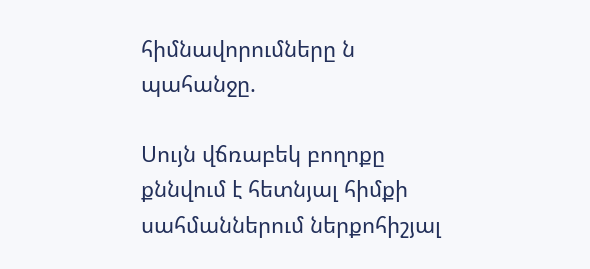հիմնավորումները ն պահանջը.

Սույն վճռաբեկ բողոքը քննվում է հետնյալ հիմքի սահմաններում ներքոհիշյալ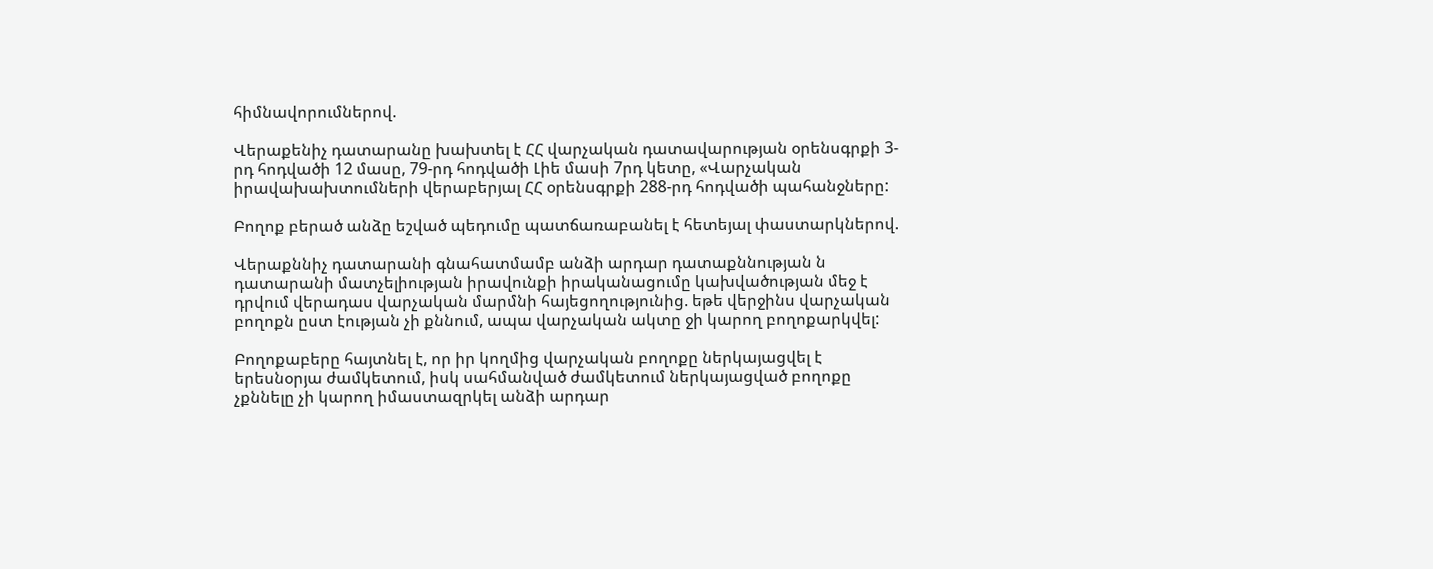հիմնավորումներով.

Վերաքենիչ դատարանը խախտել է ՀՀ վարչական դատավարության օրենսգրքի 3- րդ հոդվածի 12 մասը, 79-րդ հոդվածի Լիե մասի 7րդ կետը, «Վարչական իրավախախտումների վերաբերյալ ՀՀ օրենսգրքի 288-րդ հոդվածի պահանջները:

Բողոք բերած անձը եշված պեդումը պատճառաբանել է հետեյալ փաստարկներով.

Վերաքննիչ դատարանի գնահատմամբ անձի արդար դատաքննության ն դատարանի մատչելիության իրավունքի իրականացումը կախվածության մեջ է դրվում վերադաս վարչական մարմնի հայեցողությունից. եթե վերջինս վարչական բողոքն ըստ էության չի քննում, ապա վարչական ակտը ջի կարող բողոքարկվել:

Բողոքաբերը հայտնել է, որ իր կողմից վարչական բողոքը ներկայացվել է երեսնօրյա ժամկետում, իսկ սահմանված ժամկետում ներկայացված բողոքը չքննելը չի կարող իմաստազրկել անձի արդար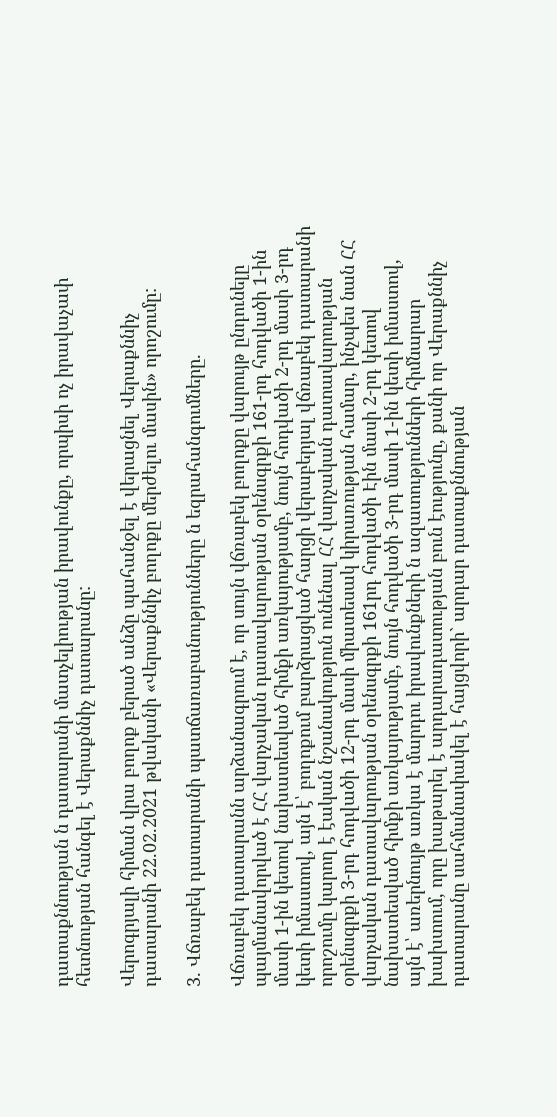դատաքննության ն դատարանի մատչելիության իրավունքը, որպիսի ոչ իրավաչափ հետնության հանգել է Վերաքննիչ դատարանը:

Վերոգրյալի հիման վրա բողոք բերած անձը պահանջել է վերացնել Վերաքննիչ դատարանի 22.02.2021 թվականի «Վերաքննիչ բողոքը մերժելու մասին» որոշումը:

3. Վճռաբեկ դատարանի պատճառաբանությունները ն եզրահանգումները.

Վճռաբեկ դատարանն արձանագրում է, որ սույն վճռաբեկ բողոքը վարույթ ընդունելը պայմանավորված է ՀՀ վարչական դատավարության օրենսգրքի 161-րդ հոդվածի 1-ին մասի 1-ին կետով նախատեսված հիմքի առկայությամբ, նույն հոդվածի 2-րդ մասի 3-րդ կետի իմաստով, այն է՝ բողոքում բարձրացված հարցի վերաբերյալ վճռաբեկ դատարանի որոշումը կարող է էական նշանակություն ունենալ ՀՀ վարչական դատավարության օրենսգրքի 3-րդ հոդվածի 12-րդ մասի միատեսակ կիրառության համար, ինչպես նան ՀՀ վարչական դատավարության օրենսգրքի 161րդ հոդվածի Էին մասի 2-րդ կետով նախատեսված հիմքի առկայությամբ, նույն հոդվածի 3-րդ մասի 1-ին կետի իմաստով, այն է՝ առերնույթ առկա է մարդու իրավունքների ն ազատությունների հիմնարար խախտում, որը խաթարել է արդարադատության բուն էությունը, քանի որ Վերաքննիչ դատարանը սահմանափակել է հայցվորի` արդար դատաքննության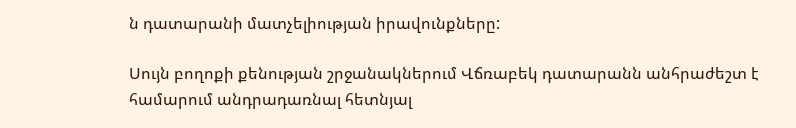ն դատարանի մատչելիության իրավունքները:

Սույն բողոքի քենության շրջանակներում Վճռաբեկ դատարանն անհրաժեշտ է համարում անդրադառնալ հետնյալ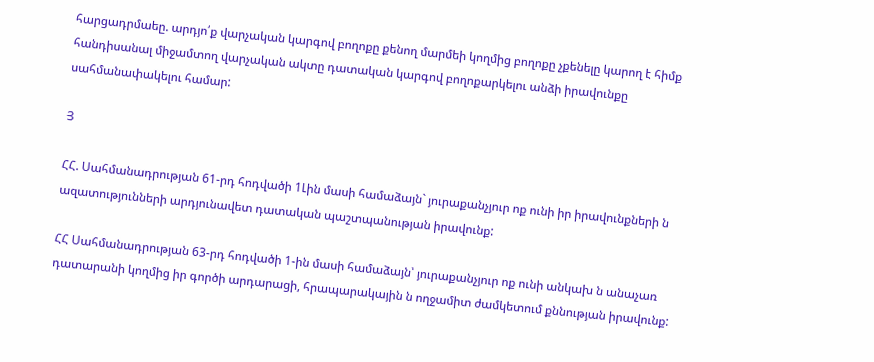հարցադրմաեը. արդյո՛ք վարչական կարգով բողոքը քենող մարմեի կողմից բողոքը չքենելը կարող է հիմք հանդիսանալ միջամտող վարչական ակտը դատական կարգով բողոքարկելու անձի իրավունքը սահմանափակելու համար:

Յ

ՀՀ. Սահմանադրության 61-րդ հոդվածի 1Լին մասի համաձայն` յուրաքանչյուր ոք ունի իր իրավունքների ն ազատությունների արդյունավետ դատական պաշտպանության իրավունք:

ՀՀ Սահմանադրության 63-րդ հոդվածի 1-ին մասի համաձայն՝ յուրաքանչյուր ոք ունի անկախ ն անաչառ դատարանի կողմից իր գործի արդարացի, հրապարակային ն ողջամիտ ժամկետում քննության իրավունք: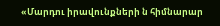«Մարդու իրավունքների ն հիմնարար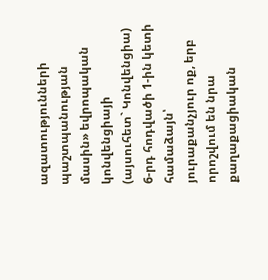ազատությունների պաշտպանության մասին» եվրոպական կոնվենցիայի (այսուհետ` Կոնվենցիա) 6-րդ հոդվածի 1-ին կետի համաձայն՝ յուրաքանչյուր ոք, երբ որոշվում են նրա քաղաքացիական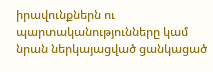իրավունքներն ու պարտականությունները կամ նրան ներկայացված ցանկացած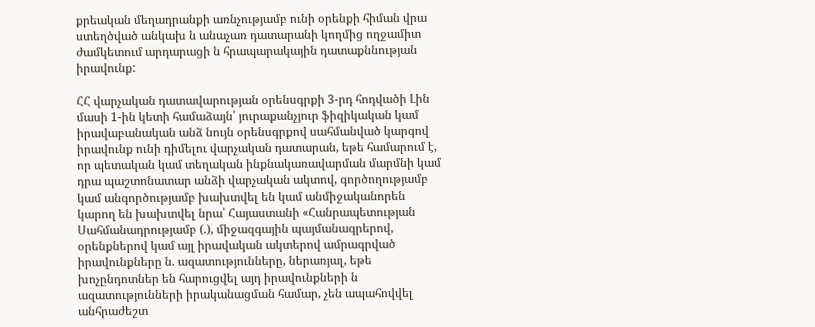քրեական մեղադրանքի առնչությամբ ունի օրենքի հիման վրա ստեղծված անկախ ն անաչառ դատարանի կողմից ողջամիտ ժամկետում արդարացի ն հրապարակային դատաքննության իրավունք:

ՀՀ վարչական դատավարության օրենսգրքի 3-րդ հոդվածի Լին մասի 1-ին կետի համաձայն՝ յուրաքանչյուր ֆիզիկական կամ իրավաբանական անձ նույն օրենսգրքով սահմանված կարգով իրավունք ունի դիմելու վարչական դատարան, եթե համարում է, որ պետական կամ տեղական ինքնակառավարման մարմնի կամ դրա պաշտոնատար անձի վարչական ակտով, գործողությամբ կամ անգործությամբ խախտվել են կամ անմիջականորեն կարող են խախտվել նրա՝ Հայաստանի «Հանրապետության Սահմանադրությամբ (.), միջազգային պայմանագրերով, օրենքներով կամ այլ իրավական ակտերով ամրագրված իրավունքները ն. ազատությունները, ներառյալ, եթե խոչընդոտներ են հարուցվել այդ իրավունքների ն ազատությունների իրականացման համար, չեն ապահովվել անհրաժեշտ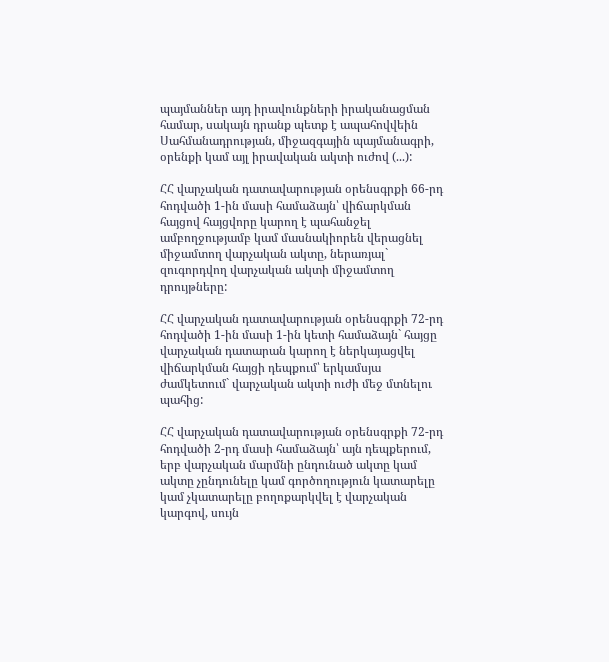պայմաններ այդ իրավունքների իրականացման համար, սակայն դրանք պետք է ապահովվեին Սահմանադրության, միջազգային պայմանագրի, օրենքի կամ այլ իրավական ակտի ուժով (...):

ՀՀ վարչական դատավարության օրենսգրքի 66-րդ հոդվածի 1-ին մասի համաձայն՝ վիճարկման հայցով հայցվորը կարող է պահանջել ամբողջությամբ կամ մասնակիորեն վերացնել միջամտող վարչական ակտը, ներառյալ` զուգորդվող վարչական ակտի միջամտող դրույթները:

ՀՀ վարչական դատավարության օրենսգրքի 72-րդ հոդվածի 1-ին մասի 1-ին կետի համաձայն` հայցը վարչական դատարան կարող է ներկայացվել վիճարկման հայցի դեպքում՝ երկամսյա ժամկետում` վարչական ակտի ուժի մեջ մտնելու պահից:

ՀՀ վարչական դատավարության օրենսգրքի 72-րդ հոդվածի 2-րդ մասի համաձայն՝ այն դեպքերում, երբ վարչական մարմնի ընդունած ակտը կամ ակտը չընդունելը կամ գործողություն կատարելը կամ չկատարելը բողոքարկվել է վարչական կարգով, սույն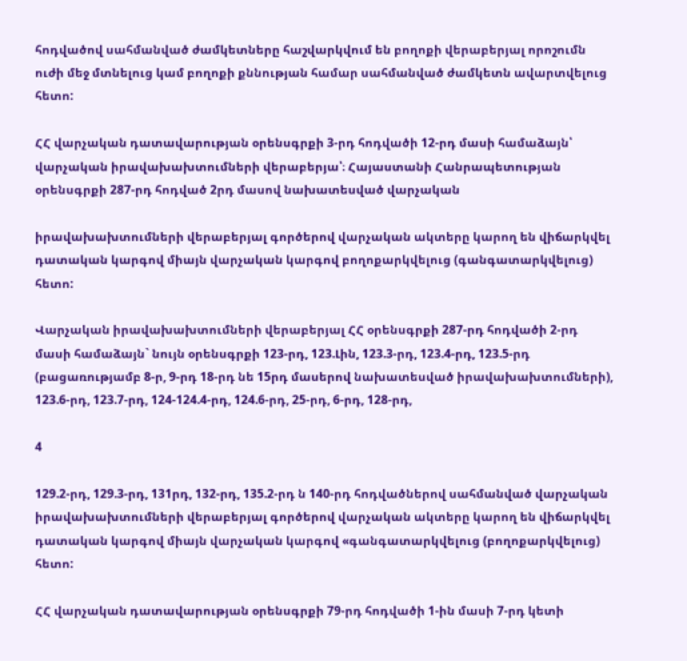հոդվածով սահմանված ժամկետները հաշվարկվում են բողոքի վերաբերյալ որոշումն ուժի մեջ մտնելուց կամ բողոքի քննության համար սահմանված ժամկետն ավարտվելուց հետո:

ՀՀ վարչական դատավարության օրենսգրքի 3-րդ հոդվածի 12-րդ մասի համաձայն՝ վարչական իրավախախտումների վերաբերյա՝։ Հայաստանի Հանրապետության օրենսգրքի 287-րդ հոդված 2րդ մասով նախատեսված վարչական

իրավախախտումների վերաբերյալ գործերով վարչական ակտերը կարող են վիճարկվել դատական կարգով միայն վարչական կարգով բողոքարկվելուց (գանգատարկվելուց) հետո:

Վարչական իրավախախտումների վերաբերյալ ՀՀ օրենսգրքի 287-րդ հոդվածի 2-րդ մասի համաձայն` նույն օրենսգրքի 123-րդ, 123.Լին, 123.3-րդ, 123.4-րդ, 123.5-րդ (բացառությամբ 8-ր, 9-րդ 18-րդ նե 15րդ մասերով նախատեսված իրավախախտումների), 123.6-րդ, 123.7-րդ, 124-124.4-րդ, 124.6-րդ, 25-րդ, 6-րդ, 128-րդ,

4

129.2-րդ, 129.3-րդ, 131րդ, 132-րդ, 135.2-րդ ն 140-րդ հոդվածներով սահմանված վարչական իրավախախտումների վերաբերյալ գործերով վարչական ակտերը կարող են վիճարկվել դատական կարգով միայն վարչական կարգով «գանգատարկվելուց (բողոքարկվելուց) հետո:

ՀՀ վարչական դատավարության օրենսգրքի 79-րդ հոդվածի 1-ին մասի 7-րդ կետի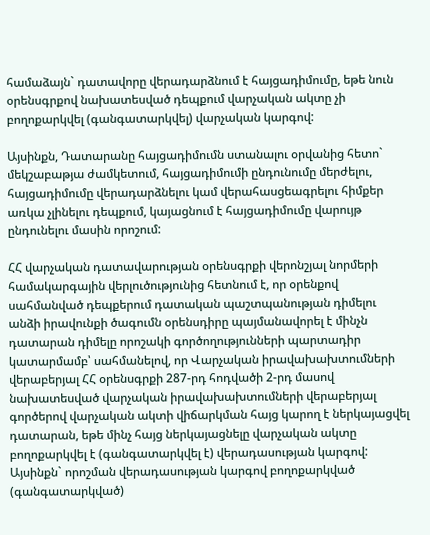համաձայն` դատավորը վերադարձնում է հայցադիմումը, եթե նուն օրենսգրքով նախատեսված դեպքում վարչական ակտը չի բողոքարկվել (գանգատարկվել) վարչական կարգով:

Այսինքն, Դատարանը հայցադիմումն ստանալու օրվանից հետո` մեկշաբաթյա ժամկետում, հայցադիմումի ընդունումը մերժելու, հայցադիմումը վերադարձնելու կամ վերահասցեագրելու հիմքեր առկա չլինելու դեպքում, կայացնում է հայցադիմումը վարույթ ընդունելու մասին որոշում:

ՀՀ վարչական դատավարության օրենսգրքի վերոնշյալ նորմերի համակարգային վերլուծությունից հետնում է, որ օրենքով սահմանված դեպքերում դատական պաշտպանության դիմելու անձի իրավունքի ծագումն օրենսդիրը պայմանավորել է մինչն դատարան դիմելը որոշակի գործողությունների պարտադիր կատարմամբ՝ սահմանելով, որ Վարչական իրավախախտումների վերաբերյալ ՀՀ օրենսգրքի 287-րդ հոդվածի 2-րդ մասով նախատեսված վարչական իրավախախտումների վերաբերյալ գործերով վարչական ակտի վիճարկման հայց կարող է ներկայացվել դատարան, եթե մինչ հայց ներկայացնելը վարչական ակտը բողոքարկվել է (գանգատարկվել է) վերադասության կարգով: Այսինքն` որոշման վերադասության կարգով բողոքարկված (գանգատարկված)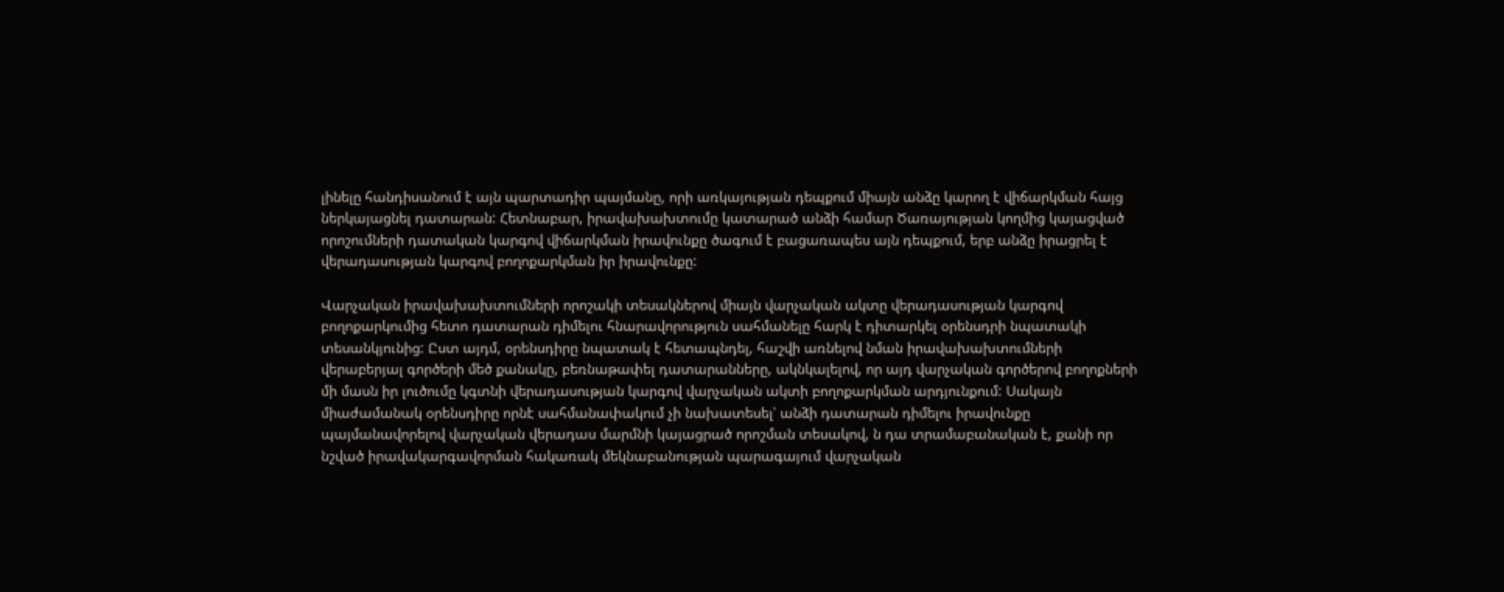լինելը հանդիսանում է այն պարտադիր պայմանը, որի առկայության դեպքում միայն անձը կարող է վիճարկման հայց ներկայացնել դատարան: Հետնաբար, իրավախախտումը կատարած անձի համար Ծառայության կողմից կայացված որոշումների դատական կարգով վիճարկման իրավունքը ծագում է բացառապես այն դեպքում, երբ անձը իրացրել է վերադասության կարգով բողոքարկման իր իրավունքը:

Վարչական իրավախախտումների որոշակի տեսակներով միայն վարչական ակտը վերադասության կարգով բողոքարկումից հետո դատարան դիմելու հնարավորություն սահմանելը հարկ է դիտարկել օրենսդրի նպատակի տեսանկյունից: Ըստ այդմ, օրենսդիրը նպատակ է հետապնդել, հաշվի առնելով նման իրավախախտումների վերաբերյալ գործերի մեծ քանակը, բեռնաթափել դատարանները, ակնկալելով, որ այդ վարչական գործերով բողոքների մի մասն իր լուծումը կգտնի վերադասության կարգով վարչական ակտի բողոքարկման արդյունքում: Սակայն միաժամանակ օրենսդիրը որնէ սահմանափակում չի նախատեսել՝ անձի դատարան դիմելու իրավունքը պայմանավորելով վարչական վերադաս մարմնի կայացրած որոշման տեսակով, ն դա տրամաբանական է, քանի որ նշված իրավակարգավորման հակառակ մեկնաբանության պարագայում վարչական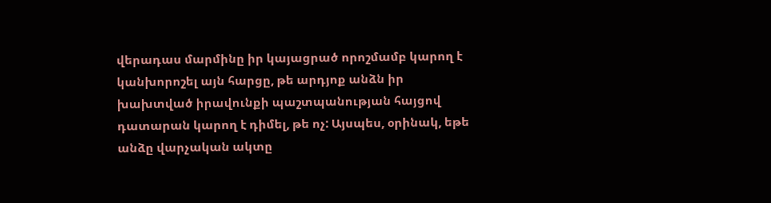վերադաս մարմինը իր կայացրած որոշմամբ կարող է կանխորոշել այն հարցը, թե արդյոք անձն իր խախտված իրավունքի պաշտպանության հայցով դատարան կարող է դիմել, թե ոչ: Այսպես, օրինակ, եթե անձը վարչական ակտը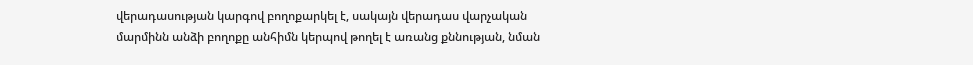վերադասության կարգով բողոքարկել է, սակայն վերադաս վարչական մարմինն անձի բողոքը անհիմն կերպով թողել է առանց քննության, նման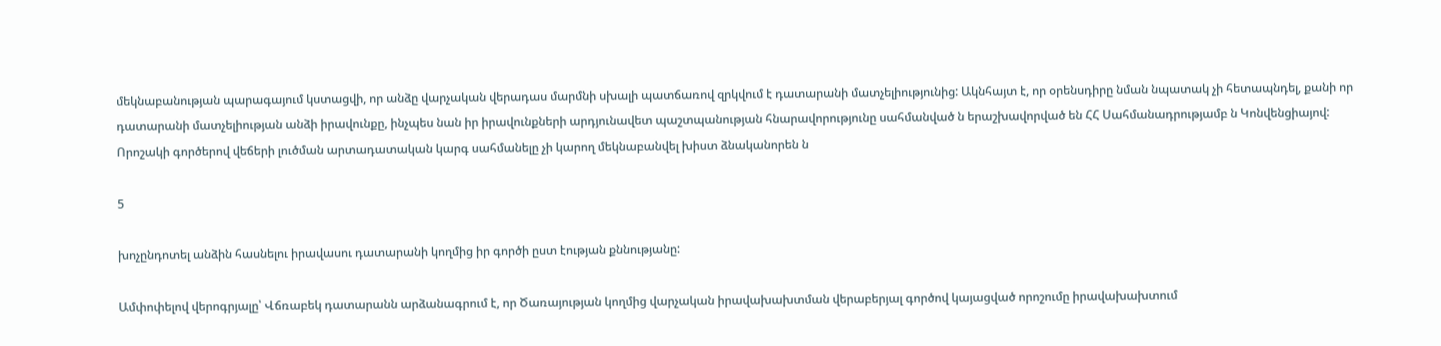մեկնաբանության պարագայում կստացվի, որ անձը վարչական վերադաս մարմնի սխալի պատճառով զրկվում է դատարանի մատչելիությունից: Ակնհայտ է, որ օրենսդիրը նման նպատակ չի հետապնդել, քանի որ դատարանի մատչելիության անձի իրավունքը, ինչպես նան իր իրավունքների արդյունավետ պաշտպանության հնարավորությունը սահմանված ն երաշխավորված են ՀՀ Սահմանադրությամբ ն Կոնվենցիայով: Որոշակի գործերով վեճերի լուծման արտադատական կարգ սահմանելը չի կարող մեկնաբանվել խիստ ձնականորեն ն

5

խոչընդոտել անձին հասնելու իրավասու դատարանի կողմից իր գործի ըստ էության քննությանը:

Ամփոփելով վերոգրյալը՝ Վճռաբեկ դատարանն արձանագրում է, որ Ծառայության կողմից վարչական իրավախախտման վերաբերյալ գործով կայացված որոշումը իրավախախտում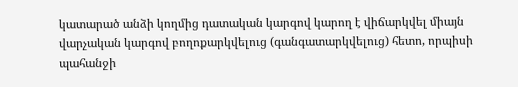կատարած անձի կողմից դատական կարգով կարող է վիճարկվել միայն վարչական կարգով բողոքարկվելուց (գանգատարկվելուց) հետո, որպիսի պահանջի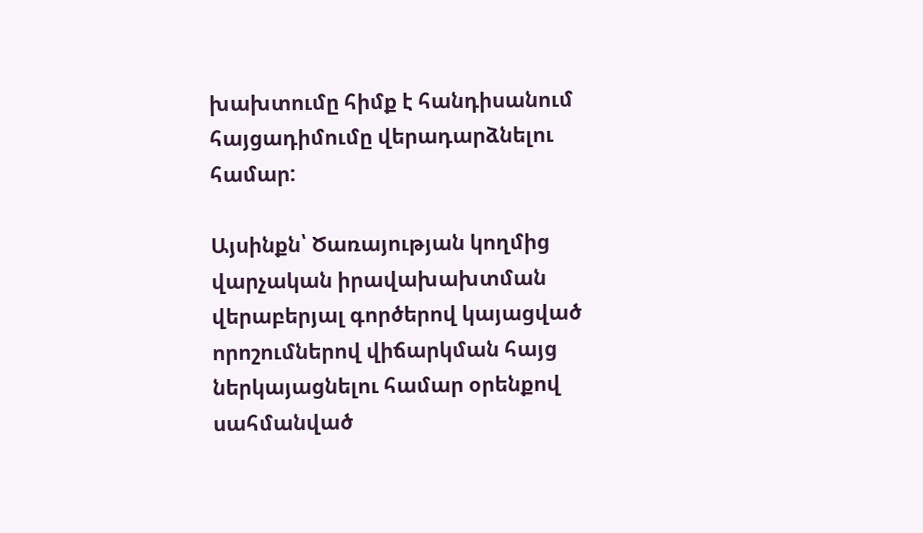խախտումը հիմք է հանդիսանում հայցադիմումը վերադարձնելու համար:

Այսինքն՝ Ծառայության կողմից վարչական իրավախախտման վերաբերյալ գործերով կայացված որոշումներով վիճարկման հայց ներկայացնելու համար օրենքով սահմանված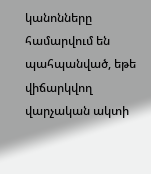կանոնները համարվում են պահպանված, եթե վիճարկվող վարչական ակտի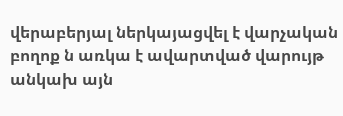վերաբերյալ ներկայացվել է վարչական բողոք ն առկա է ավարտված վարույթ անկախ այն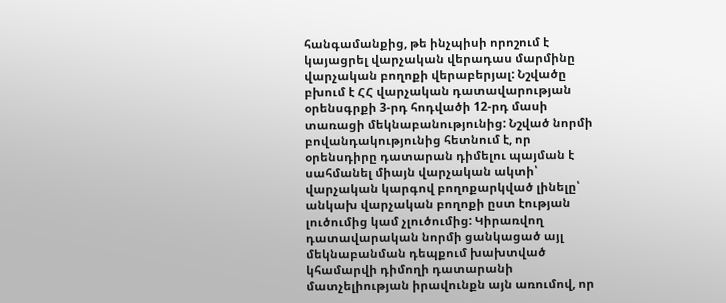հանգամանքից, թե ինչպիսի որոշում է կայացրել վարչական վերադաս մարմինը վարչական բողոքի վերաբերյալ: Նշվածը բխում է ՀՀ վարչական դատավարության օրենսգրքի 3-րդ հոդվածի 12-րդ մասի տառացի մեկնաբանությունից: Նշված նորմի բովանդակությունից հետնում է, որ օրենսդիրը դատարան դիմելու պայման է սահմանել միայն վարչական ակտի՝ վարչական կարգով բողոքարկված լինելը՝ անկախ վարչական բողոքի ըստ էության լուծումից կամ չլուծումից: Կիրառվող դատավարական նորմի ցանկացած այլ մեկնաբանման դեպքում խախտված կհամարվի դիմողի դատարանի մատչելիության իրավունքն այն առումով, որ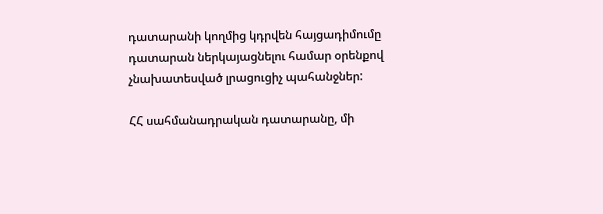դատարանի կողմից կդրվեն հայցադիմումը դատարան ներկայացնելու համար օրենքով չնախատեսված լրացուցիչ պահանջներ:

ՀՀ սահմանադրական դատարանը, մի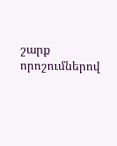շարք որոշումներով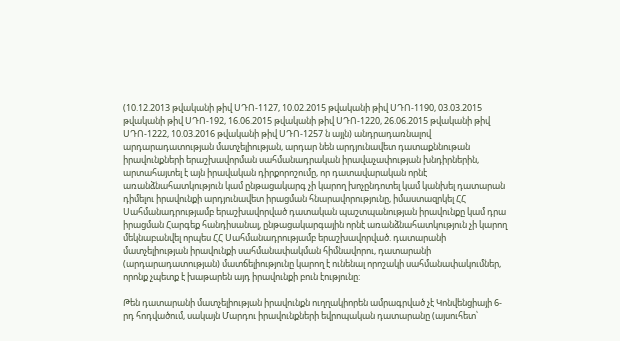(10.12.2013 թվականի թիվ ՍԴՈ-1127, 10.02.2015 թվականի թիվ ՍԴՈ-1190, 03.03.2015 թվականի թիվ ՍԴՈ-192, 16.06.2015 թվականի թիվ ՍԴՈ-1220, 26.06.2015 թվականի թիվ ՍԴՈ-1222, 10.03.2016 թվականի թիվ ՍԴՈ-1257 ն այլն) անդրադառնալով արդարադատության մատչելիության, արդար նեն արդյունավետ դատաքննութան իրավունքների երաշխավորման սահմանադրական իրավաչափության խնդիրներին, արտահայտել է այն իրավական դիրքորոշումը, որ դատավարական որնէ առանձնահատկություն կամ ընթացակարգ չի կարող խոչընդոտել կամ կանխել դատարան դիմելու իրավունքի արդյունավետ իրացման հնարավորությունը, իմաստազրկել ՀՀ Սահմանադրությամբ երաշխավորված դատական պաշտպանության իրավունքը կամ դրա իրացման Հարգեք հանդիսանալ, ընթացակարգային որնէ առանձնահատկություն չի կարող մեկնաբանվել որպես ՀՀ Սահմանադրությամբ երաշխավորված. դատարանի մատչելիության իրավունքի սահմանափակման հիմնավորու, դատարանի (արդարադատության) մատճելիությունը կարող է ունենալ որոշակի սահմանափակումներ, որոնք չպետք է խաթարեն այդ իրավունքի բուն էությունը:

Թեն դատարանի մատչելիության իրավունքն ուղղակիորեն ամրագրված չէ Կոնվենցիայի 6-րդ հոդվածում, սակայն Մարդու իրավունքների եվրոպական դատարանը (այսուհետ՝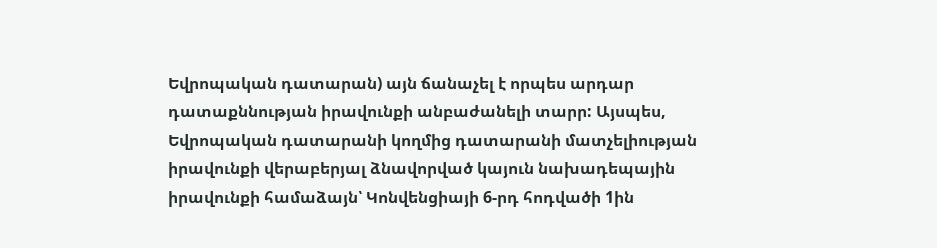Եվրոպական դատարան) այն ճանաչել է որպես արդար դատաքննության իրավունքի անբաժանելի տարր: Այսպես, Եվրոպական դատարանի կողմից դատարանի մատչելիության իրավունքի վերաբերյալ ձնավորված կայուն նախադեպային իրավունքի համաձայն՝ Կոնվենցիայի 6-րդ հոդվածի 1ին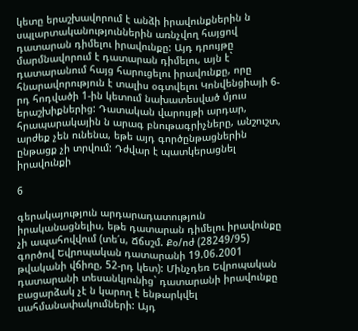կետը երաշխավորում է անձի իրավունքներին ն սպլարտականություններին առնչվող հայցով դատարան դիմելու իրավունքը: Այդ դրույթը մարմնավորում է դատարան դիմելու, այն է` դատարանում հայց հարուցելու իրավունքը, որը հնարավորություն է տալիս օգտվելու Կոնվենցիայի 6-րդ հոդվածի 1-ին կետում նախատեսված մյուս երաշխիքներից: Դատական վարույթի արդար, հրապարակային ն արագ բնութագրիչները, անշուշտ, արժեք չեն ունենա, եթե այդ գործընթացներին ընթացք չի տրվում: Դժվար է պատկերացնել իրավունքի

6

գերակայություն արդարադատություն իրականացնելիս, եթե դատարան դիմելու իրավունքը չի ապահովվում (տե՛ս, Ճճսշմ. Քօ/ոժ (28249/95) գործով Եվրոպական դատարանի 19.06.2001 թվականի վճիռը, 52-րդ կետ): Մինչդեռ Եվրոպական դատարանի տեսանկյունից` դատարանի իրավունքը բացարձակ չէ ն կարող է ենթարկվել սահմանափակումների: Այդ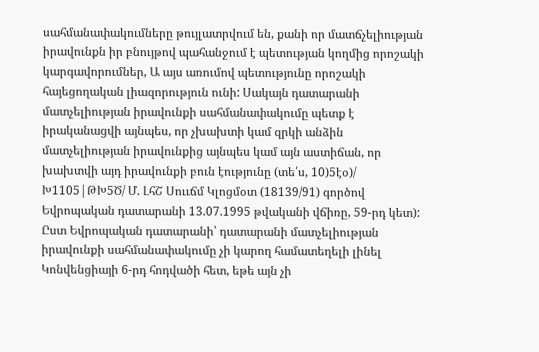սահմանափակումները թույլատրվում են, քանի որ մատճչելիության իրավունքն իր բնույթով պահանջում է պետության կողմից որոշակի կարգավորումներ, Ա այս առումով պետությունը որոշակի հայեցողական լիազորություն ունի: Սակայն դատարանի մատչելիության իրավունքի սահմանափակումը պետք է իրականացվի այնպես, որ չխախտի կամ զրկի անձին մատչելիության իրավունքից այնպես կամ այն աստիճան, որ խախտվի այդ իրավունքի բուն էությունը (տե՛ս, 10)5էօ)/ Խ1105|ԹԽ5Ծ/ Մ. ԼհՇ Սոււճմ Կլոցմօտ (18139/91) գործով Եվրոպական դատարանի 13.07.1995 թվականի վճիռը, 59-րդ կետ): Ըստ Եվրոպական դատարանի՝ դատարանի մատչելիության իրավունքի սահմանափակումը չի կարող համատեղելի լինել Կոնվենցիայի 6-րդ հոդվածի հետ, եթե այն չի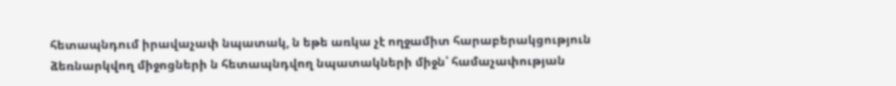հետապնդում իրավաչափ նպատակ, ն եթե առկա չէ ողջամիտ հարաբերակցություն ձեռնարկվող միջոցների ն հետապնդվող նպատակների միջն՝ համաչափության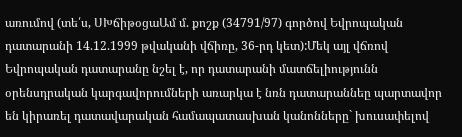առումով (տե՛ս, ՍԽճիթօցաԱմ մ. քոշք (34791/97) գործով Եվրոպական դատարանի 14.12.1999 թվականի վճիռը, 36-րդ կետ):Մեկ այլ վճռով Եվրոպական դատարանը նշել է, որ դատարանի մատճելիությունն օրենսդրական կարգավորումների առարկա է նռն դատարաննեը պարտավոր են կիրառել դատավարական համապատասխան կանոնները` խուսափելով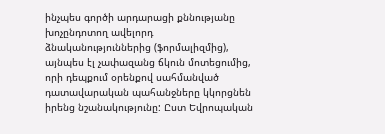ինչպես գործի արդարացի քննությանը խոչընդոտող ավելորդ ձնականություններից (ֆորմալիզմից), այնպես էլ չափազանց ճկուն մոտեցումից, որի դեպքում օրենքով սահմանված դատավարական պահանջները կկորցնեն իրենց նշանակությունը: Ըստ Եվրոպական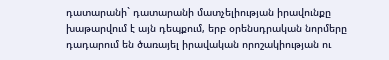դատարանի` դատարանի մատչելիության իրավունքը խաթարվում է այն դեպքում, երբ օրենսդրական նորմերը դադարում են ծառայել իրավական որոշակիության ու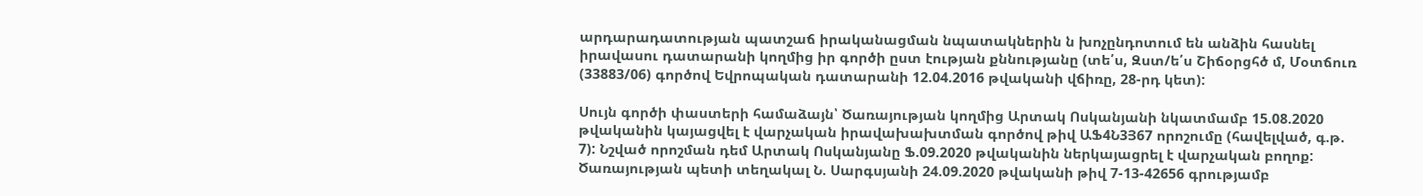արդարադատության պատշաճ իրականացման նպատակներին ն խոչընդոտում են անձին հասնել իրավասու դատարանի կողմից իր գործի ըստ էության քննությանը (տե՛ս, Զստ/ե՛ս Շիճօրցհծ մ, Մօտճուռ (33883/06) գործով Եվրոպական դատարանի 12.04.2016 թվականի վճիռը, 28-րդ կետ):

Սույն գործի փաստերի համաձայն՝ Ծառայության կողմից Արտակ Ոսկանյանի նկատմամբ 15.08.2020 թվականին կայացվել է վարչական իրավախախտման գործով թիվ ԱՖ4Ն3Յ67 որոշումը (հավելված, գ.թ. 7): Նշված որոշման դեմ Արտակ Ոսկանյանը Ֆ.09.2020 թվականին ներկայացրել է վարչական բողոք: Ծառայության պետի տեղակալ Ն. Սարգսյանի 24.09.2020 թվականի թիվ 7-13-42656 գրությամբ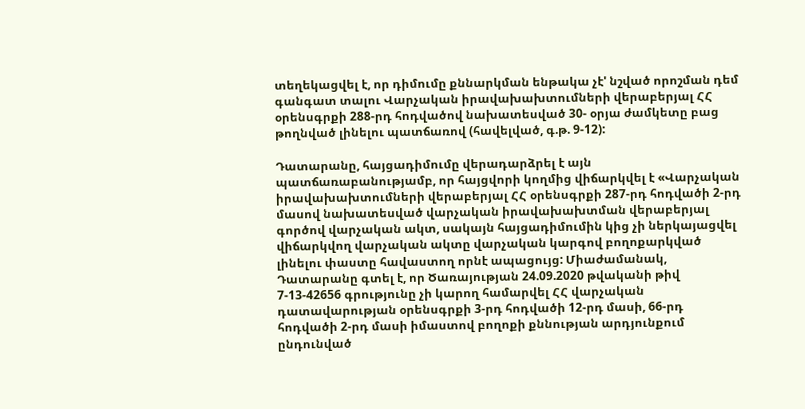տեղեկացվել է, որ դիմումը քննարկման ենթակա չէ' նշված որոշման դեմ գանգատ տալու Վարչական իրավախախտումների վերաբերյալ ՀՀ օրենսգրքի 288-րդ հոդվածով նախատեսված 30- օրյա ժամկետը բաց թողնված լինելու պատճառով (հավելված, գ.թ. 9-12):

Դատարանը, հայցադիմումը վերադարձրել է այն պատճառաբանությամբ, որ հայցվորի կողմից վիճարկվել է «Վարչական իրավախախտումների վերաբերյալ ՀՀ օրենսգրքի 287-րդ հոդվածի 2-րդ մասով նախատեսված վարչական իրավախախտման վերաբերյալ գործով վարչական ակտ, սակայն հայցադիմումին կից չի ներկայացվել վիճարկվող վարչական ակտը վարչական կարգով բողոքարկված լինելու փաստը հավաստող որնէ ապացույց: Միաժամանակ, Դատարանը գտել է, որ Ծառայության 24.09.2020 թվականի թիվ 7-13-42656 գրությունը չի կարող համարվել ՀՀ վարչական դատավարության օրենսգրքի 3-րդ հոդվածի 12-րդ մասի, 66-րդ հոդվածի 2-րդ մասի իմաստով բողոքի քննության արդյունքում ընդունված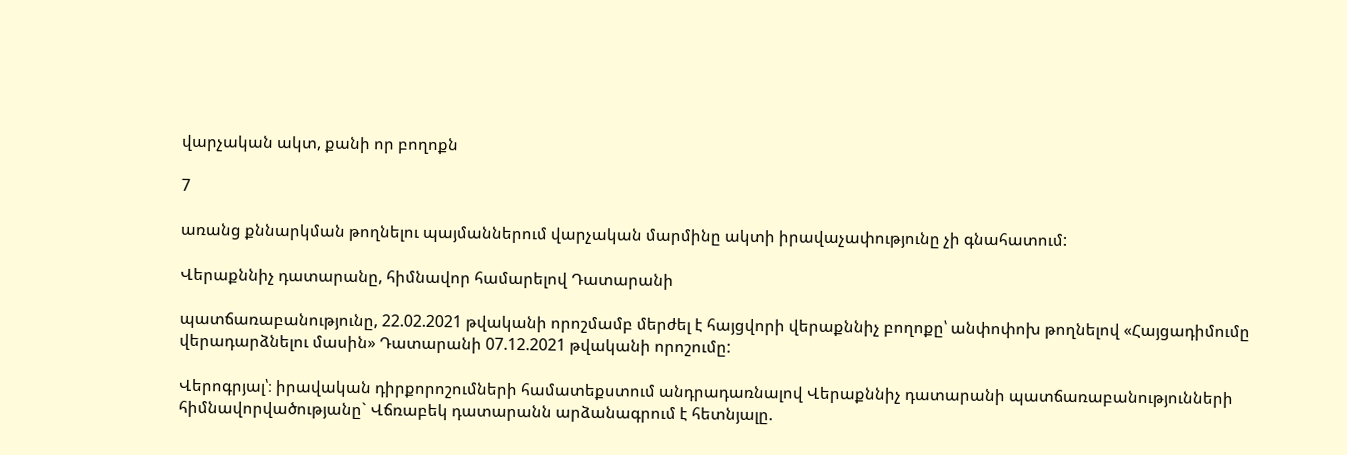վարչական ակտ, քանի որ բողոքն

7

առանց քննարկման թողնելու պայմաններում վարչական մարմինը ակտի իրավաչափությունը չի գնահատում:

Վերաքննիչ դատարանը, հիմնավոր համարելով Դատարանի

պատճառաբանությունը, 22.02.2021 թվականի որոշմամբ մերժել է հայցվորի վերաքննիչ բողոքը՝ անփոփոխ թողնելով «Հայցադիմումը վերադարձնելու մասին» Դատարանի 07.12.2021 թվականի որոշումը:

Վերոգրյալ՝։ իրավական դիրքորոշումների համատեքստում անդրադառնալով Վերաքննիչ դատարանի պատճառաբանությունների հիմնավորվածությանը` Վճռաբեկ դատարանն արձանագրում է հետնյալը.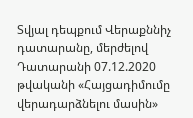Տվյալ դեպքում Վերաքննիչ դատարանը, մերժելով Դատարանի 07.12.2020 թվականի «Հայցադիմումը վերադարձնելու մասին»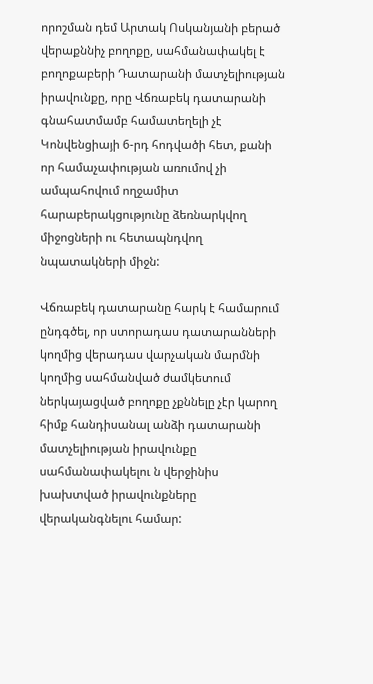որոշման դեմ Արտակ Ոսկանյանի բերած վերաքննիչ բողոքը, սահմանափակել է բողոքաբերի Դատարանի մատչելիության իրավունքը, որը Վճռաբեկ դատարանի գնահատմամբ համատեղելի չէ Կոնվենցիայի 6-րդ հոդվածի հետ, քանի որ համաչափության առումով չի ամպահովում ողջամիտ հարաբերակցությունը ձեռնարկվող միջոցների ու հետապնդվող նպատակների միջն:

Վճռաբեկ դատարանը հարկ է համարում ընդգծել, որ ստորադաս դատարանների կողմից վերադաս վարչական մարմնի կողմից սահմանված ժամկետում ներկայացված բողոքը չքննելը չէր կարող հիմք հանդիսանալ անձի դատարանի մատչելիության իրավունքը սահմանափակելու ն վերջինիս խախտված իրավունքները վերականգնելու համար: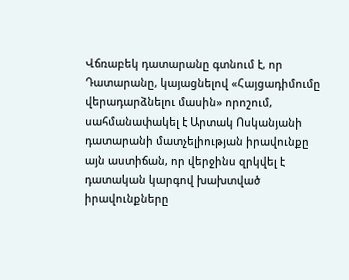Վճռաբեկ դատարանը գտնում է, որ Դատարանը, կայացնելով «Հայցադիմումը վերադարձնելու մասին» որոշում, սահմանափակել է Արտակ Ոսկանյանի դատարանի մատչելիության իրավունքը այն աստիճան, որ վերջինս զրկվել է դատական կարգով խախտված իրավունքները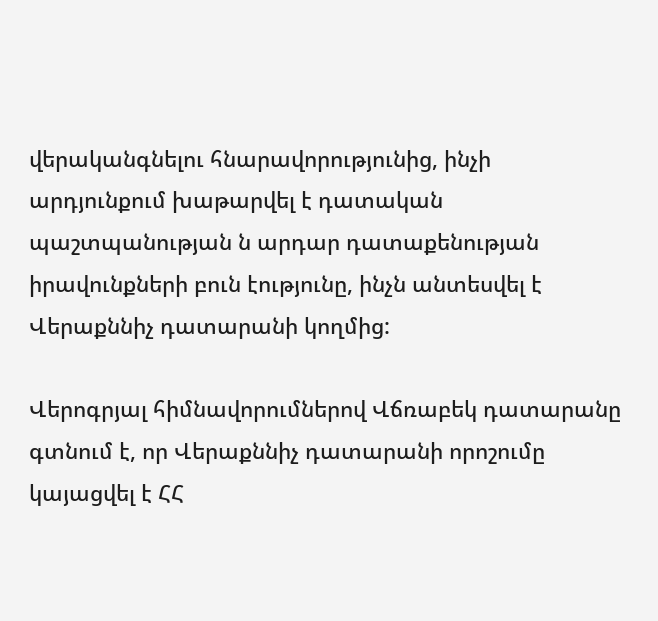վերականգնելու հնարավորությունից, ինչի արդյունքում խաթարվել է դատական պաշտպանության ն արդար դատաքենության իրավունքների բուն էությունը, ինչն անտեսվել է Վերաքննիչ դատարանի կողմից:

Վերոգրյալ հիմնավորումներով Վճռաբեկ դատարանը գտնում է, որ Վերաքննիչ դատարանի որոշումը կայացվել է ՀՀ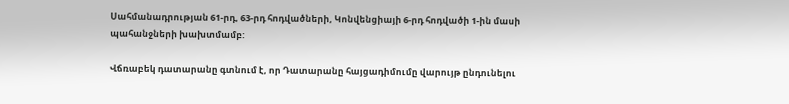Սահմանադրության 61-րդ, 63-րդ հոդվածների, Կոնվենցիայի 6-րդ հոդվածի 1-ին մասի պահանջների խախտմամբ:

Վճռաբեկ դատարանը գտնում է, որ Դատարանը հայցադիմումը վարույթ ընդունելու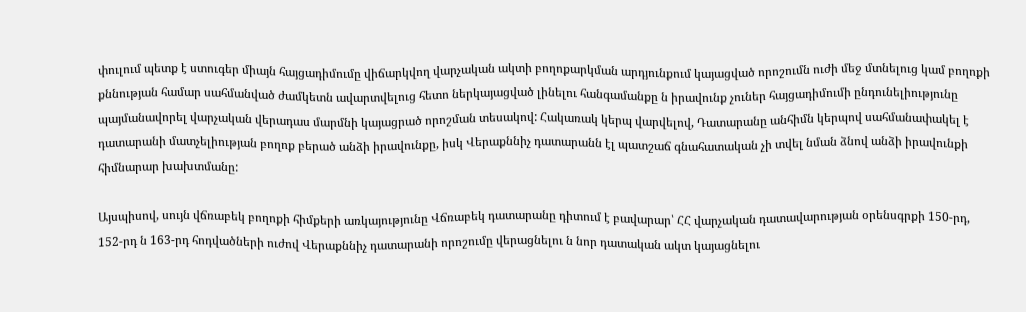փուլում պետք է ստուգեր միայն հայցադիմումը վիճարկվող վարչական ակտի բողոքարկման արդյունքում կայացված որոշումն ուժի մեջ մտնելուց կամ բողոքի քննության համար սահմանված ժամկետն ավարտվելուց հետո ներկայացված լինելու հանգամանքը ն իրավունք չուներ հայցադիմումի ընդունելիությունը պայմանավորել վարչական վերադաս մարմնի կայացրած որոշման տեսակով: Հակառակ կերպ վարվելով, Դատարանը անհիմն կերպով սահմանափակել է դատարանի մատչելիության բողոք բերած անձի իրավունքը, իսկ Վերաքննիչ դատարանն էլ պատշաճ գնահատական չի տվել նման ձնով անձի իրավունքի հիմնարար խախտմանը:

Այսպիսով, սույն վճռաբեկ բողոքի հիմքերի առկայությունը Վճռաբեկ դատարանը դիտում է բավարար՝ ՀՀ վարչական դատավարության օրենսգրքի 150-րդ, 152-րդ ն 163-րդ հոդվածների ուժով Վերաքննիչ դատարանի որոշումը վերացնելու ն նոր դատական ակտ կայացնելու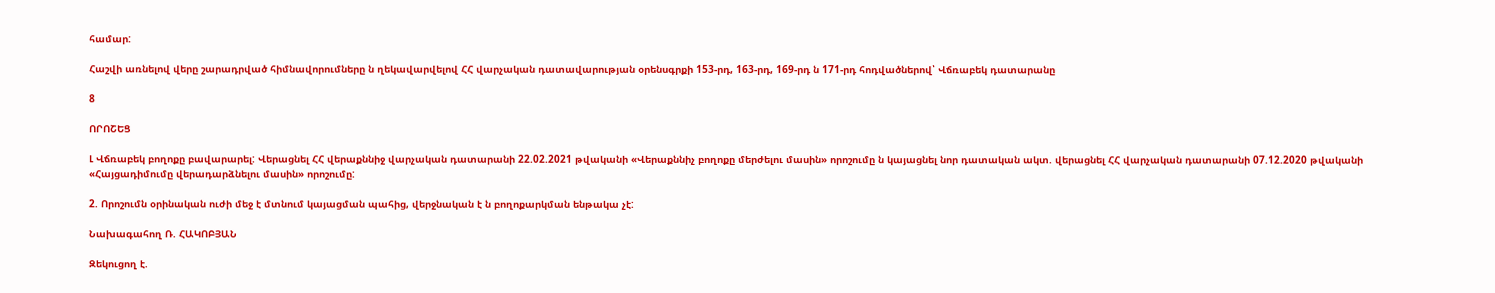համար:

Հաշվի առնելով վերը շարադրված հիմնավորումները ն ղեկավարվելով ՀՀ վարչական դատավարության օրենսգրքի 153-րդ, 163-րդ, 169-րդ ն 171-րդ հոդվածներով՝ Վճռաբեկ դատարանը

8

ՈՐՈՇԵՑ

Լ Վճռաբեկ բողոքը բավարարել: Վերացնել ՀՀ վերաքննիջ վարչական դատարանի 22.02.2021 թվականի «Վերաքննիչ բողոքը մերժելու մասին» որոշումը ն կայացնել նոր դատական ակտ. վերացնել ՀՀ վարչական դատարանի 07.12.2020 թվականի «Հայցադիմումը վերադարձնելու մասին» որոշումը:

2. Որոշումն օրինական ուժի մեջ է մտնում կայացման պահից, վերջնական է ն բողոքարկման ենթակա չէ:

Նախագահող Ռ. ՀԱԿՈԲՅԱՆ

Զեկուցող է.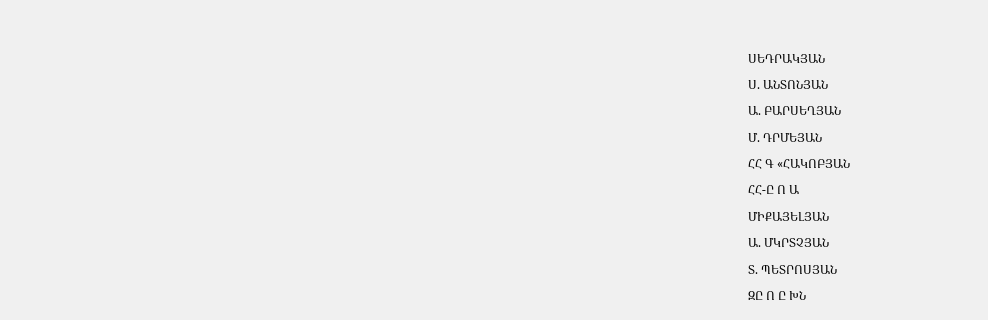ՍԵԴՐԱԿՅԱՆ

Ս. ԱՆՏՈՆՅԱՆ

Ա. ԲԱՐՍԵՂՅԱՆ

Մ. ԴՐՄԵՅԱՆ

ՀՀ Գ «ՀԱԿՈԲՅԱՆ

ՀՀ-Ը Ո Ա

ՄԻՔԱՅԵԼՅԱՆ

Ա. ՄԿՐՏՉՅԱՆ

Տ. ՊԵՏՐՈՍՅԱՆ

ԶԸ Ո Ը ԽՆ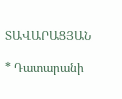ՏԱՎԱՐԱՑՅԱՆ

* Դատարանի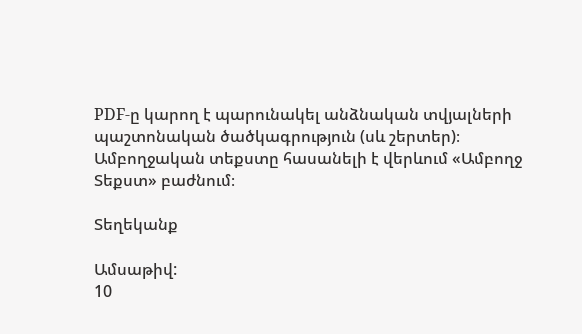PDF-ը կարող է պարունակել անձնական տվյալների պաշտոնական ծածկագրություն (սև շերտեր)։ Ամբողջական տեքստը հասանելի է վերևում «Ամբողջ Տեքստ» բաժնում։

Տեղեկանք

Ամսաթիվ:
10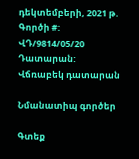դեկտեմբերի, 2021 թ.
Գործի #:
ՎԴ/9814/05/20
Դատարան:
Վճռաբեկ դատարան

Նմանատիպ գործեր

Գտեք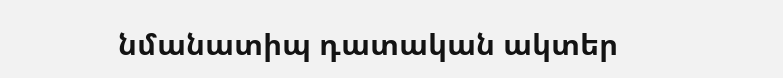նմանատիպ դատական ակտեր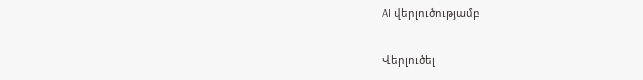AI վերլուծությամբ

Վերլուծել